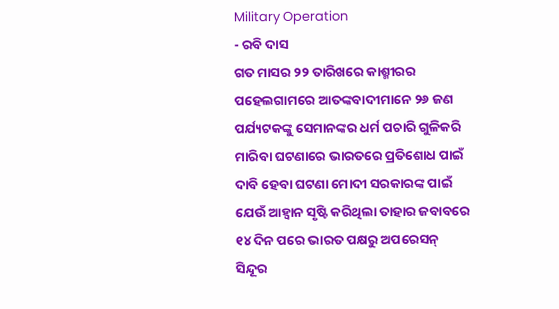Military Operation
- ରବି ଦାସ
ଗତ ମାସର ୨୨ ତାରିଖରେ କାଶ୍ମୀରର ପହେଲଗାମରେ ଆତଙ୍କବାଦୀମାନେ ୨୬ ଜଣ ପର୍ଯ୍ୟଟକଙ୍କୁ ସେମାନଙ୍କର ଧର୍ମ ପଚାରି ଗୁଳିକରି ମାରିବା ଘଟଣାରେ ଭାରତରେ ପ୍ରତିଶୋଧ ପାଇଁ ଦାବି ହେବା ଘଟଣା ମୋଦୀ ସରକାରଙ୍କ ପାଇଁ ଯେଉଁ ଆହ୍ୱାନ ସୃଷ୍ଟି କରିଥିଲା ତାହାର ଜବାବରେ ୧୪ ଦିନ ପରେ ଭାରତ ପକ୍ଷରୁ ଅପରେସନ୍ ସିନ୍ଦୂର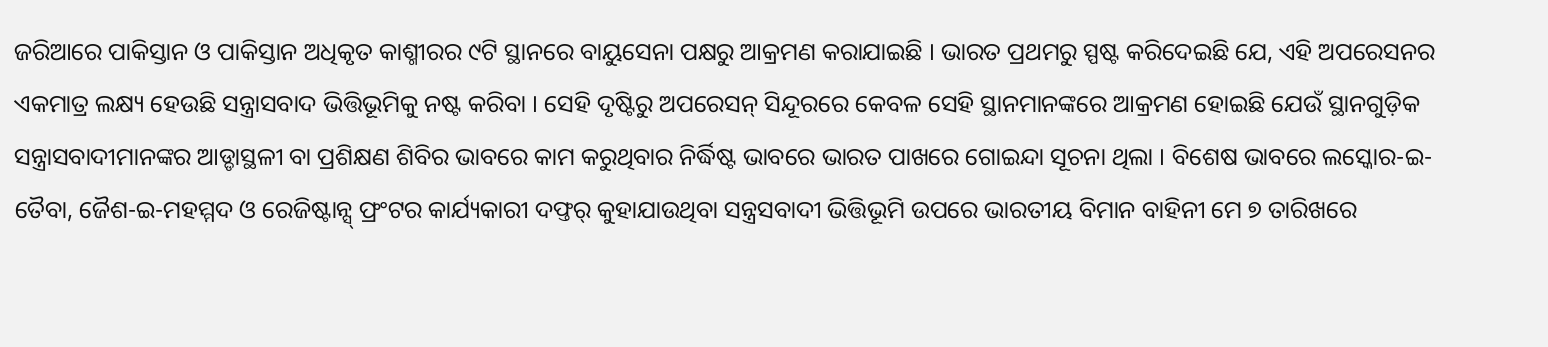ଜରିଆରେ ପାକିସ୍ତାନ ଓ ପାକିସ୍ତାନ ଅଧିକୃତ କାଶ୍ମୀରର ୯ଟି ସ୍ଥାନରେ ବାୟୁସେନା ପକ୍ଷରୁ ଆକ୍ରମଣ କରାଯାଇଛି । ଭାରତ ପ୍ରଥମରୁ ସ୍ପଷ୍ଟ କରିଦେଇଛି ଯେ, ଏହି ଅପରେସନର ଏକମାତ୍ର ଲକ୍ଷ୍ୟ ହେଉଛି ସନ୍ତ୍ରାସବାଦ ଭିତ୍ତିଭୂମିକୁ ନଷ୍ଟ କରିବା । ସେହି ଦୃଷ୍ଟିରୁ ଅପରେସନ୍ ସିନ୍ଦୂରରେ କେବଳ ସେହି ସ୍ଥାନମାନଙ୍କରେ ଆକ୍ରମଣ ହୋଇଛି ଯେଉଁ ସ୍ଥାନଗୁଡ଼ିକ ସନ୍ତ୍ରାସବାଦୀମାନଙ୍କର ଆଡ୍ଡାସ୍ଥଳୀ ବା ପ୍ରଶିକ୍ଷଣ ଶିବିର ଭାବରେ କାମ କରୁଥିବାର ନିର୍ଦ୍ଧିଷ୍ଟ ଭାବରେ ଭାରତ ପାଖରେ ଗୋଇନ୍ଦା ସୂଚନା ଥିଲା । ବିଶେଷ ଭାବରେ ଲସ୍କୋର-ଇ-ତୈବା, ଜୈଶ-ଇ-ମହମ୍ମଦ ଓ ରେଜିଷ୍ଟାନ୍ସ୍ ଫ୍ରଂଟର କାର୍ଯ୍ୟକାରୀ ଦଫ୍ତର୍ କୁହାଯାଉଥିବା ସନ୍ତ୍ରସବାଦୀ ଭିତ୍ତିଭୂମି ଉପରେ ଭାରତୀୟ ବିମାନ ବାହିନୀ ମେ ୭ ତାରିଖରେ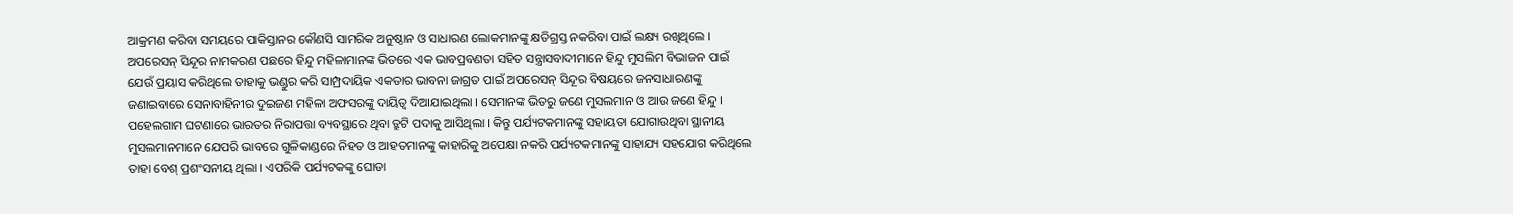ଆକ୍ରମଣ କରିବା ସମୟରେ ପାକିସ୍ତାନର କୌଣସି ସାମରିକ ଅନୁଷ୍ଠାନ ଓ ସାଧାରଣ ଲୋକମାନଙ୍କୁ କ୍ଷତିଗ୍ରସ୍ତ ନକରିବା ପାଇଁ ଲକ୍ଷ୍ୟ ରଖିଥିଲେ । ଅପରେସନ୍ ସିନ୍ଦୂର ନାମକରଣ ପଛରେ ହିନ୍ଦୁ ମହିଳାମାନଙ୍କ ଭିତରେ ଏକ ଭାବପ୍ରବଣତା ସହିତ ସନ୍ତ୍ରାସବାଦୀମାନେ ହିନ୍ଦୁ ମୁସଲିମ ବିଭାଜନ ପାଇଁ ଯେଉଁ ପ୍ରୟାସ କରିଥିଲେ ତାହାକୁ ଭଣ୍ଡୁର କରି ସାମ୍ପ୍ରଦାୟିକ ଏକତାର ଭାବନା ଜାଗ୍ରତ ପାଇଁ ଅପରେସନ୍ ସିନ୍ଦୂର ବିଷୟରେ ଜନସାଧାରଣଙ୍କୁ ଜଣାଇବାରେ ସେନାବାହିନୀର ଦୁଇଜଣ ମହିଳା ଅଫସରଙ୍କୁ ଦାୟିତ୍ୱ ଦିଆଯାଇଥିଲା । ସେମାନଙ୍କ ଭିତରୁ ଜଣେ ମୁସଲମାନ ଓ ଆଉ ଜଣେ ହିନ୍ଦୁ । ପହେଲଗାମ ଘଟଣାରେ ଭାରତର ନିରାପତ୍ତା ବ୍ୟବସ୍ଥାରେ ଥିବା ତ୍ରୁଟି ପଦାକୁ ଆସିଥିଲା । କିନ୍ତୁ ପର୍ଯ୍ୟଟକମାନଙ୍କୁ ସହାୟତା ଯୋଗାଉଥିବା ସ୍ଥାନୀୟ ମୁସଲମାନମାନେ ଯେପରି ଭାବରେ ଗୁଳିକାଣ୍ଡରେ ନିହତ ଓ ଆହତମାନଙ୍କୁ କାହାରିକୁ ଅପେକ୍ଷା ନକରି ପର୍ଯ୍ୟଟକମାନଙ୍କୁ ସାହାଯ୍ୟ ସହଯୋଗ କରିଥିଲେ ତାହା ବେଶ୍ ପ୍ରଶଂସନୀୟ ଥିଲା । ଏପରିକି ପର୍ଯ୍ୟଟକଙ୍କୁ ଘୋଡା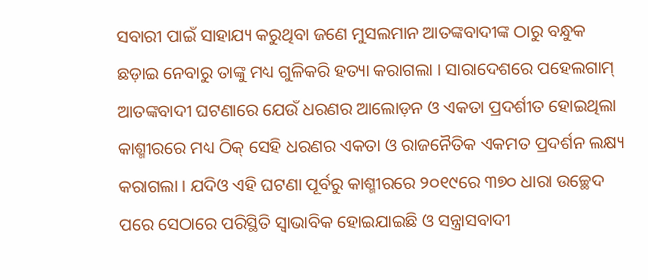ସବାରୀ ପାଇଁ ସାହାଯ୍ୟ କରୁଥିବା ଜଣେ ମୁସଲମାନ ଆତଙ୍କବାଦୀଙ୍କ ଠାରୁ ବନ୍ଧୁକ ଛଡ଼ାଇ ନେବାରୁ ତାଙ୍କୁ ମଧ୍ୟ ଗୁଳିକରି ହତ୍ୟା କରାଗଲା । ସାରାଦେଶରେ ପହେଲଗାମ୍ ଆତଙ୍କବାଦୀ ଘଟଣାରେ ଯେଉଁ ଧରଣର ଆଲୋଡ଼ନ ଓ ଏକତା ପ୍ରଦର୍ଶୀତ ହୋଇଥିଲା କାଶ୍ମୀରରେ ମଧ୍ୟ ଠିକ୍ ସେହି ଧରଣର ଏକତା ଓ ରାଜନୈତିକ ଏକମତ ପ୍ରଦର୍ଶନ ଲକ୍ଷ୍ୟ କରାଗଲା । ଯଦିଓ ଏହି ଘଟଣା ପୂର୍ବରୁ କାଶ୍ମୀରରେ ୨୦୧୯ରେ ୩୭୦ ଧାରା ଉଚ୍ଛେଦ ପରେ ସେଠାରେ ପରିସ୍ଥିତି ସ୍ୱାଭାବିକ ହୋଇଯାଇଛି ଓ ସନ୍ତ୍ରାସବାଦୀ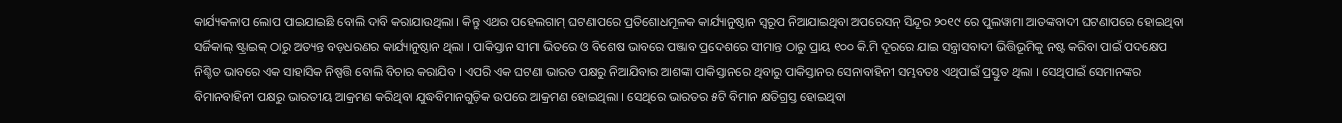କାର୍ଯ୍ୟକଳାପ ଲୋପ ପାଇଯାଇଛି ବୋଲି ଦାବି କରାଯାଉଥିଲା । କିନ୍ତୁ ଏଥର ପହେଲଗାମ୍ ଘଟଣାପରେ ପ୍ରତିଶୋଧମୂଳକ କାର୍ଯ୍ୟାନୁଷ୍ଠାନ ସ୍ୱରୂପ ନିଆଯାଇଥିବା ଅପରେସନ୍ ସିନ୍ଦୂର ୨୦୧୯ ରେ ପୁଲୱାମା ଆତଙ୍କବାଦୀ ଘଟଣାପରେ ହୋଇଥିବା ସର୍ଜିକାଲ୍ ଷ୍ଟ୍ରାଇକ୍ ଠାରୁ ଅତ୍ୟନ୍ତ ବଡ଼ଧରଣର କାର୍ଯ୍ୟାନୁଷ୍ଠାନ ଥିଲା । ପାକିସ୍ତାନ ସୀମା ଭିତରେ ଓ ବିଶେଷ ଭାବରେ ପଞ୍ଜାବ ପ୍ରଦେଶରେ ସୀମାନ୍ତ ଠାରୁ ପ୍ରାୟ ୧୦୦ କି.ମି ଦୂରରେ ଯାଇ ସନ୍ତ୍ରାସବାଦୀ ଭିତ୍ତିଭୂମିକୁ ନଷ୍ଟ କରିବା ପାଇଁ ପଦକ୍ଷେପ ନିଶ୍ଚିତ ଭାବରେ ଏକ ସାହାସିକ ନିଷ୍ପତ୍ତି ବୋଲି ବିଚାର କରାଯିବ । ଏପରି ଏକ ଘଟଣା ଭାରତ ପକ୍ଷରୁ ନିଆଯିବାର ଆଶଙ୍କା ପାକିସ୍ତାନରେ ଥିବାରୁ ପାକିସ୍ତାନର ସେନାବାହିନୀ ସମ୍ଭବତଃ ଏଥିପାଇଁ ପ୍ରସ୍ତୁତ ଥିଲା । ସେଥିପାଇଁ ସେମାନଙ୍କର ବିମାନବାହିନୀ ପକ୍ଷରୁ ଭାରତୀୟ ଆକ୍ରମଣ କରିଥିବା ଯୁଦ୍ଧବିମାନଗୁଡ଼ିକ ଉପରେ ଆକ୍ରମଣ ହୋଇଥିଲା । ସେଥିରେ ଭାରତର ୫ଟି ବିମାନ କ୍ଷତିଗ୍ରସ୍ତ ହୋଇଥିବା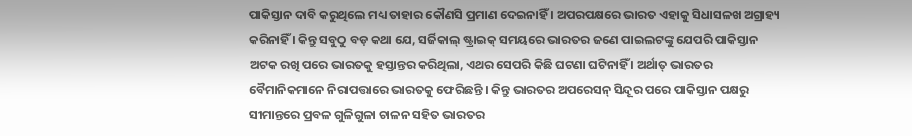ପାକିସ୍ତାନ ଦାବି କରୁଥିଲେ ମଧ୍ୟ ତାହାର କୌଣସି ପ୍ରମାଣ ଦେଇନାହିଁ । ଅପରପକ୍ଷରେ ଭାରତ ଏହାକୁ ସିଧାସଳଖ ଅଗ୍ରାହ୍ୟ କରିନାହିଁ । କିନ୍ତୁ ସବୁଠୁ ବଡ଼ କଥା ଯେ, ସର୍ଜିକାଲ୍ ଷ୍ଟ୍ରାଇକ୍ ସମୟରେ ଭାରତର ଜଣେ ପାଇଲଟଙ୍କୁ ଯେପରି ପାକିସ୍ତାନ ଅଟକ ରଖି ପରେ ଭାରତକୁ ହସ୍ତାନ୍ତର କରିଥିଲା, ଏଥର ସେପରି କିଛି ଘଟଣା ଘଟିନାହିଁ । ଅର୍ଥାତ୍ ଭାରତର ବୈମାନିକମାନେ ନିରାପତ୍ତାରେ ଭାରତକୁ ଫେରିଛନ୍ତି । କିନ୍ତୁ ଭାରତର ଅପରେସନ୍ ସିନ୍ଦୂର ପରେ ପାକିସ୍ତାନ ପକ୍ଷରୁ ସୀମାନ୍ତରେ ପ୍ରବଳ ଗୁଳିଗୁଳା ଚାଳନ ସହିତ ଭାରତର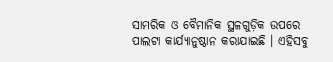ସାମରିକ ଓ ବୈମାନିକ ସ୍ଥଳଗୁଡ଼ିକ ଉପରେ ପାଲଟା କାର୍ଯ୍ୟାନୁଷ୍ଠାନ କରାଯାଇଛି । ଏହିସବୁ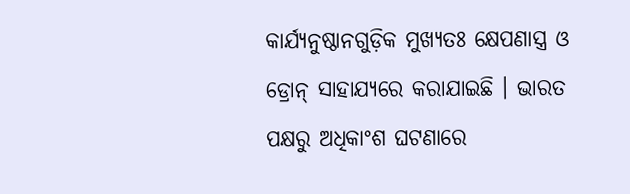କାର୍ଯ୍ୟନୁଷ୍ଠାନଗୁଡ଼ିକ ମୁଖ୍ୟତଃ କ୍ଷେପଣାସ୍ତ୍ର ଓ ଡ୍ରୋନ୍ ସାହାଯ୍ୟରେ କରାଯାଇଛି । ଭାରତ ପକ୍ଷରୁ ଅଧିକାଂଶ ଘଟଣାରେ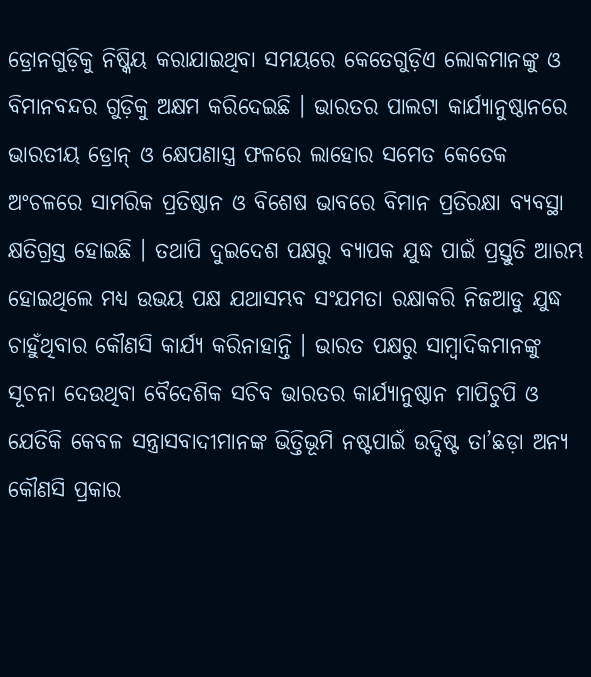ଡ୍ରୋନଗୁଡ଼ିକୁ ନିଷ୍କିୟ କରାଯାଇଥିବା ସମୟରେ କେତେଗୁଡ଼ିଏ ଲୋକମାନଙ୍କୁ ଓ ବିମାନବନ୍ଦର ଗୁଡ଼ିକୁ ଅକ୍ଷମ କରିଦେଇଛି । ଭାରତର ପାଲଟା କାର୍ଯ୍ୟାନୁଷ୍ଠାନରେ ଭାରତୀୟ ଡ୍ରୋନ୍ ଓ କ୍ଷେପଣାସ୍ତ୍ର ଫଳରେ ଲାହୋର ସମେତ କେତେକ ଅଂଚଳରେ ସାମରିକ ପ୍ରତିଷ୍ଠାନ ଓ ବିଶେଷ ଭାବରେ ବିମାନ ପ୍ରତିରକ୍ଷା ବ୍ୟବସ୍ଥା କ୍ଷତିଗ୍ରସ୍ତ ହୋଇଛି । ତଥାପି ଦୁଇଦେଶ ପକ୍ଷରୁ ବ୍ୟାପକ ଯୁଦ୍ଧ ପାଇଁ ପ୍ରସ୍ତୁତି ଆରମ୍ଭ ହୋଇଥିଲେ ମଧ୍ୟ ଉଭୟ ପକ୍ଷ ଯଥାସମ୍ଭବ ସଂଯମତା ରକ୍ଷାକରି ନିଜଆଡୁ ଯୁଦ୍ଧ ଚାହୁଁଥିବାର କୌଣସି କାର୍ଯ୍ୟ କରିନାହାନ୍ତି । ଭାରତ ପକ୍ଷରୁ ସାମ୍ବାଦିକମାନଙ୍କୁ ସୂଚନା ଦେଉଥିବା ବୈଦେଶିକ ସଚିବ ଭାରତର କାର୍ଯ୍ୟାନୁଷ୍ଠାନ ମାପିଚୁପି ଓ ଯେତିକି କେବଳ ସନ୍ତ୍ରାସବାଦୀମାନଙ୍କ ଭିତ୍ତିଭୂମି ନଷ୍ଟପାଇଁ ଉଦ୍ଦିଷ୍ଟ ତା’ଛଡ଼ା ଅନ୍ୟ କୌଣସି ପ୍ରକାର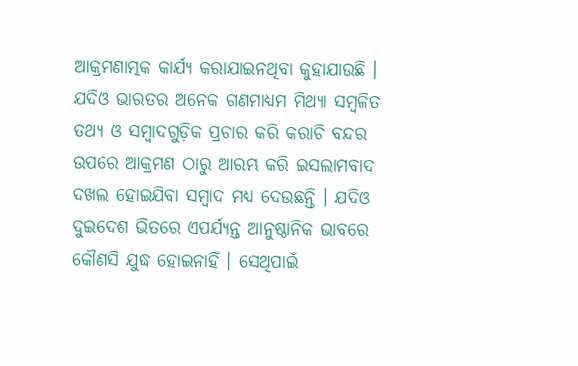ଆକ୍ରମଣାତ୍ମକ କାର୍ଯ୍ୟ କରାଯାଇନଥିବା କୁହାଯାଉଛି । ଯଦିଓ ଭାରତର ଅନେକ ଗଣମାଧ୍ୟମ ମିଥ୍ୟା ସମ୍ବଳିତ ତଥ୍ୟ ଓ ସମ୍ବାଦଗୁଡ଼ିକ ପ୍ରଚାର କରି କରାଚି ବନ୍ଦର ଉପରେ ଆକ୍ରମଣ ଠାରୁ ଆରମ୍ଭ କରି ଇସଲାମବାଦ ଦଖଲ ହୋଇଯିବା ସମ୍ବାଦ ମଧ୍ୟ ଦେଉଛନ୍ତି । ଯଦିଓ ଦୁଇଦେଶ ଭିତରେ ଏପର୍ଯ୍ୟନ୍ତ ଆନୁଷ୍ଠାନିକ ଭାବରେ କୌଣସି ଯୁଦ୍ଧ ହୋଇନାହିଁ । ସେଥିପାଇଁ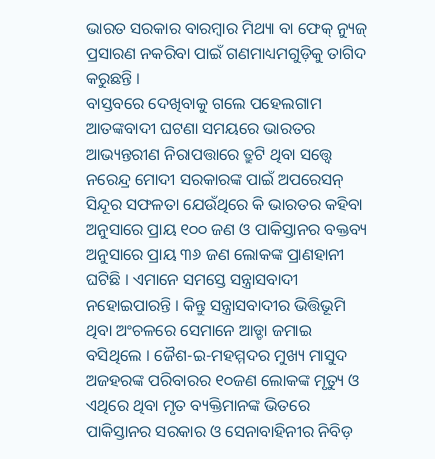ଭାରତ ସରକାର ବାରମ୍ବାର ମିଥ୍ୟା ବା ଫେକ୍ ନ୍ୟୁଜ୍ ପ୍ରସାରଣ ନକରିବା ପାଇଁ ଗଣମାଧ୍ୟମଗୁଡ଼ିକୁ ତାଗିଦ କରୁଛନ୍ତି ।
ବାସ୍ତବରେ ଦେଖିବାକୁ ଗଲେ ପହେଲଗାମ ଆତଙ୍କବାଦୀ ଘଟଣା ସମୟରେ ଭାରତର ଆଭ୍ୟନ୍ତରୀଣ ନିରାପତ୍ତାରେ ତ୍ରୁଟି ଥିବା ସତ୍ତ୍ୱେ ନରେନ୍ଦ୍ର ମୋଦୀ ସରକାରଙ୍କ ପାଇଁ ଅପରେସନ୍ ସିନ୍ଦୂର ସଫଳତା ଯେଉଁଥିରେ କି ଭାରତର କହିବା ଅନୁସାରେ ପ୍ରାୟ ୧୦୦ ଜଣ ଓ ପାକିସ୍ତାନର ବକ୍ତବ୍ୟ ଅନୁସାରେ ପ୍ରାୟ ୩୬ ଜଣ ଲୋକଙ୍କ ପ୍ରାଣହାନୀ ଘଟିଛି । ଏମାନେ ସମସ୍ତେ ସନ୍ତ୍ରାସବାଦୀ ନହୋଇପାରନ୍ତି । କିନ୍ତୁ ସନ୍ତ୍ରାସବାଦୀର ଭିତ୍ତିଭୂମି ଥିବା ଅଂଚଳରେ ସେମାନେ ଆଡ୍ଡା ଜମାଇ ବସିଥିଲେ । ଜୈଶ-ଇ-ମହମ୍ମଦର ମୁଖ୍ୟ ମାସୁଦ ଅଜହରଙ୍କ ପରିବାରର ୧୦ଜଣ ଲୋକଙ୍କ ମୃତ୍ୟୁ ଓ ଏଥିରେ ଥିବା ମୃତ ବ୍ୟକ୍ତିମାନଙ୍କ ଭିତରେ ପାକିସ୍ତାନର ସରକାର ଓ ସେନାବାହିନୀର ନିବିଡ଼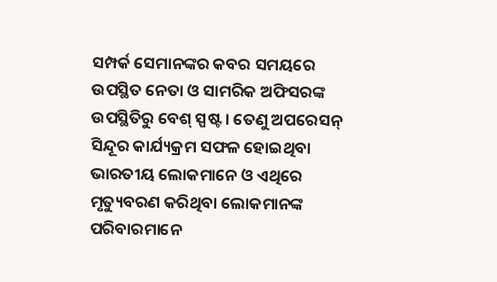ସମ୍ପର୍କ ସେମାନଙ୍କର କବର ସମୟରେ ଉପସ୍ଥିତ ନେତା ଓ ସାମରିକ ଅଫିସରଙ୍କ ଉପସ୍ଥିତିରୁ ବେଶ୍ ସ୍ପଷ୍ଟ । ତେଣୁ ଅପରେସନ୍ ସିନ୍ଦୂର କାର୍ଯ୍ୟକ୍ରମ ସଫଳ ହୋଇଥିବା ଭାରତୀୟ ଲୋକମାନେ ଓ ଏଥିରେ ମୃତ୍ୟୁବରଣ କରିଥିବା ଲୋକମାନଙ୍କ ପରିବାରମାନେ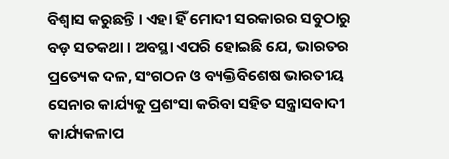ବିଶ୍ୱାସ କରୁଛନ୍ତି । ଏହା ହିଁ ମୋଦୀ ସରକାରର ସବୁଠାରୁ ବଡ଼ ସତକଥା । ଅବସ୍ଥା ଏପରି ହୋଇଛି ଯେ, ଭାରତର ପ୍ରତ୍ୟେକ ଦଳ, ସଂଗଠନ ଓ ବ୍ୟକ୍ତିବିଶେଷ ଭାରତୀୟ ସେନାର କାର୍ଯ୍ୟକୁ ପ୍ରଶଂସା କରିବା ସହିତ ସନ୍ତ୍ରାସବାଦୀ କାର୍ଯ୍ୟକଳାପ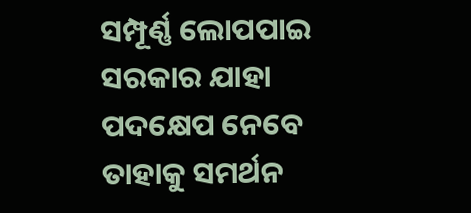ସମ୍ପୂର୍ଣ୍ଣ ଲୋପପାଇ ସରକାର ଯାହା ପଦକ୍ଷେପ ନେବେ ତାହାକୁ ସମର୍ଥନ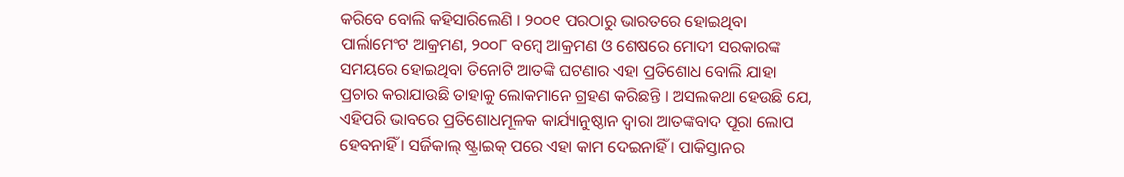କରିବେ ବୋଲି କହିସାରିଲେଣି । ୨୦୦୧ ପରଠାରୁ ଭାରତରେ ହୋଇଥିବା ପାର୍ଲାମେଂଟ ଆକ୍ରମଣ, ୨୦୦୮ ବମ୍ବେ ଆକ୍ରମଣ ଓ ଶେଷରେ ମୋଦୀ ସରକାରଙ୍କ ସମୟରେ ହୋଇଥିବା ତିନୋଟି ଆତଙ୍କି ଘଟଣାର ଏହା ପ୍ରତିଶୋଧ ବୋଲି ଯାହା ପ୍ରଚାର କରାଯାଉଛି ତାହାକୁ ଲୋକମାନେ ଗ୍ରହଣ କରିଛନ୍ତି । ଅସଲକଥା ହେଉଛି ଯେ, ଏହିପରି ଭାବରେ ପ୍ରତିଶୋଧମୂଳକ କାର୍ଯ୍ୟାନୁଷ୍ଠାନ ଦ୍ୱାରା ଆତଙ୍କବାଦ ପୂରା ଲୋପ ହେବନାହିଁ । ସର୍ଜିକାଲ୍ ଷ୍ଟ୍ରାଇକ୍ ପରେ ଏହା କାମ ଦେଇନାହିଁ । ପାକିସ୍ତାନର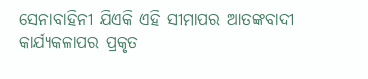ସେନାବାହିନୀ ଯିଏକି ଏହି ସୀମାପର ଆତଙ୍କବାଦୀ କାର୍ଯ୍ୟକଳାପର ପ୍ରକୃତ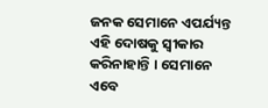ଜନକ ସେମାନେ ଏପର୍ଯ୍ୟନ୍ତ ଏହି ଦୋଷକୁ ସ୍ୱୀକାର କରିନାହାନ୍ତି । ସେମାନେ ଏବେ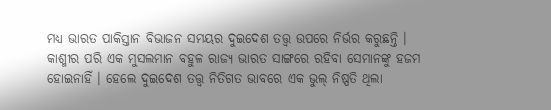ମଧ୍ୟ ଭାରତ ପାକିସ୍ତାନ ବିଭାଜନ ସମୟର ଦୁଇଦେଶ ତତ୍ତ୍ୱ ଉପରେ ନିର୍ଭର କରୁଛନ୍ତି । କାଶ୍ମୀର ପରି ଏକ ମୁସଲମାନ ବହୁଳ ରାଜ୍ୟ ଭାରତ ସାଙ୍ଗରେ ରହିବା ସେମାନଙ୍କୁ ହଜମ ହୋଇନାହିଁ । ହେଲେ ଦୁଇଦେଶ ତତ୍ତ୍ୱ ନିତିଗତ ଭାବରେ ଏକ ଭୁଲ୍ ନିଷ୍ପତି ଥିଲା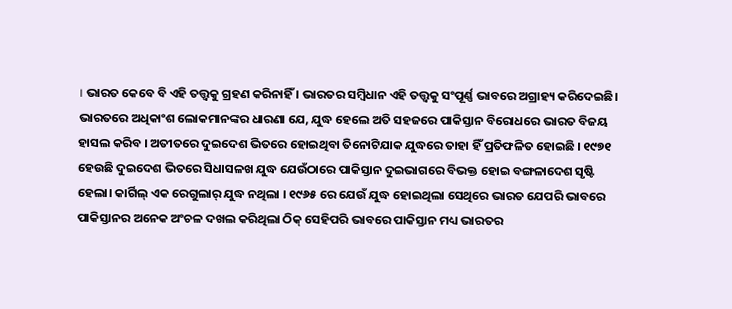। ଭାରତ କେବେ ବି ଏହି ତତ୍ତ୍ୱକୁ ଗ୍ରହଣ କରିନାହିଁ । ଭାରତର ସମ୍ବିଧାନ ଏହି ତତ୍ତ୍ୱକୁ ସଂପୂର୍ଣ୍ଣ ଭାବରେ ଅଗ୍ରାହ୍ୟ କରିଦେଇଛି।
ଭାରତରେ ଅଧିକାଂଶ ଲୋକମାନଙ୍କର ଧାରଣା ଯେ, ଯୁଦ୍ଧ ହେଲେ ଅତି ସହଜରେ ପାକିସ୍ତାନ ବିରୋଧରେ ଭାରତ ବିଜୟ ହାସଲ କରିବ । ଅତୀତରେ ଦୁଇଦେଶ ଭିତରେ ହୋଇଥିବା ତିନୋଟିଯାକ ଯୁଦ୍ଧରେ ତାହା ହିଁ ପ୍ରତିଫଳିତ ହୋଇଛି । ୧୯୭୧ ହେଉଛି ଦୁଇଦେଶ ଭିତରେ ସିଧାସଳଖ ଯୁଦ୍ଧ ଯେଉଁଠାରେ ପାକିସ୍ତାନ ଦୁଇଭାଗରେ ବିଭକ୍ତ ହୋଇ ବଙ୍ଗଳାଦେଶ ସୃଷ୍ଟି ହେଲା। କାର୍ଗିଲ୍ ଏକ ରେଗୁଲାର୍ ଯୁଦ୍ଧ ନଥିଲା । ୧୯୬୫ ରେ ଯେଉଁ ଯୁଦ୍ଧ ହୋଇଥିଲା ସେଥିରେ ଭାରତ ଯେପରି ଭାବରେ ପାକିସ୍ତାନର ଅନେକ ଅଂଚଳ ଦଖଲ କରିଥିଲା ଠିକ୍ ସେହିପରି ଭାବରେ ପାକିସ୍ତାନ ମଧ୍ୟ ଭାରତର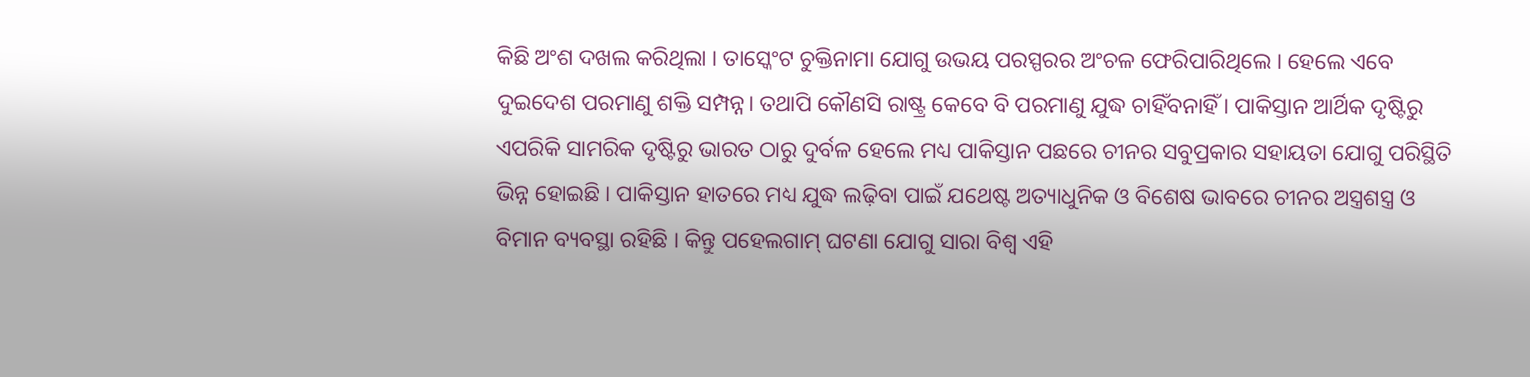କିଛି ଅଂଶ ଦଖଲ କରିଥିଲା । ତାସ୍କେଂଟ ଚୁକ୍ତିନାମା ଯୋଗୁ ଉଭୟ ପରସ୍ପରର ଅଂଚଳ ଫେରିପାରିଥିଲେ । ହେଲେ ଏବେ ଦୁଇଦେଶ ପରମାଣୁ ଶକ୍ତି ସମ୍ପନ୍ନ। ତଥାପି କୌଣସି ରାଷ୍ଟ୍ର କେବେ ବି ପରମାଣୁ ଯୁଦ୍ଧ ଚାହିଁବନାହିଁ । ପାକିସ୍ତାନ ଆର୍ଥିକ ଦୃଷ୍ଟିରୁ ଏପରିକି ସାମରିକ ଦୃଷ୍ଟିରୁ ଭାରତ ଠାରୁ ଦୁର୍ବଳ ହେଲେ ମଧ୍ୟ ପାକିସ୍ତାନ ପଛରେ ଚୀନର ସବୁପ୍ରକାର ସହାୟତା ଯୋଗୁ ପରିସ୍ଥିତି ଭିନ୍ନ ହୋଇଛି । ପାକିସ୍ତାନ ହାତରେ ମଧ୍ୟ ଯୁଦ୍ଧ ଲଢ଼ିବା ପାଇଁ ଯଥେଷ୍ଟ ଅତ୍ୟାଧୁନିକ ଓ ବିଶେଷ ଭାବରେ ଚୀନର ଅସ୍ତ୍ରଶସ୍ତ୍ର ଓ ବିମାନ ବ୍ୟବସ୍ଥା ରହିଛି । କିନ୍ତୁ ପହେଲଗାମ୍ ଘଟଣା ଯୋଗୁ ସାରା ବିଶ୍ୱ ଏହି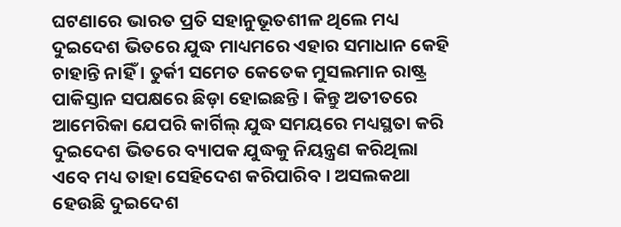ଘଟଣାରେ ଭାରତ ପ୍ରତି ସହାନୁଭୂତଶୀଳ ଥିଲେ ମଧ୍ୟ ଦୁଇଦେଶ ଭିତରେ ଯୁଦ୍ଧ ମାଧ୍ୟମରେ ଏହାର ସମାଧାନ କେହି ଚାହାନ୍ତି ନାହିଁ । ତୁର୍କୀ ସମେତ କେତେକ ମୁସଲମାନ ରାଷ୍ଟ୍ର ପାକିସ୍ତାନ ସପକ୍ଷରେ ଛିଡ଼ା ହୋଇଛନ୍ତି । କିନ୍ତୁ ଅତୀତରେ ଆମେରିକା ଯେପରି କାର୍ଗିଲ୍ ଯୁଦ୍ଧ ସମୟରେ ମଧ୍ୟସ୍ଥତା କରି ଦୁଇଦେଶ ଭିତରେ ବ୍ୟାପକ ଯୁଦ୍ଧକୁ ନିୟନ୍ତ୍ରଣ କରିଥିଲା ଏବେ ମଧ୍ୟ ତାହା ସେହିଦେଶ କରିପାରିବ । ଅସଲକଥା ହେଉଛି ଦୁଇଦେଶ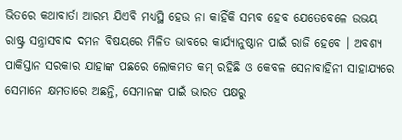ଭିତରେ କଥାବାର୍ତା ଆରମ୍ଭ ଯିଏବି ମଧ୍ୟସ୍ଥି ହେଉ ନା କାହିଁକି ସମ୍ଭବ ହେବ ଯେତେବେଳେ ଉଭୟ ରାଷ୍ଟ୍ର ସନ୍ତ୍ରାସବାଦ ଦମନ ବିଷୟରେ ମିଳିତ ଭାବରେ କାର୍ଯ୍ୟାନୁଷ୍ଠାନ ପାଇଁ ରାଜି ହେବେ । ଅବଶ୍ୟ ପାକିସ୍ତାନ ସରକାର ଯାହାଙ୍କ ପଛରେ ଲୋକମତ କମ୍ ରହିଛି ଓ କେବଳ ସେନାବାହିନୀ ସାହାଯ୍ୟରେ ସେମାନେ କ୍ଷମତାରେ ଅଛନ୍ତି, ସେମାନଙ୍କ ପାଇଁ ଭାରତ ପକ୍ଷରୁ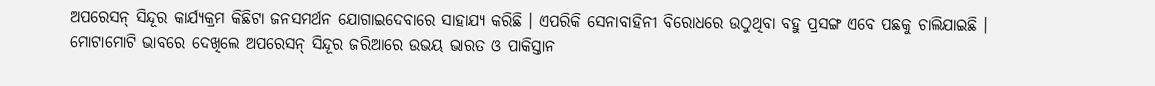ଅପରେସନ୍ ସିନ୍ଦୂର କାର୍ଯ୍ୟକ୍ରମ କିଛିଟା ଜନସମର୍ଥନ ଯୋଗାଇଦେବାରେ ସାହାଯ୍ୟ କରିଛି । ଏପରିକି ସେନାବାହିନୀ ବିରୋଧରେ ଉଠୁଥିବା ବହୁ ପ୍ରସଙ୍ଗ ଏବେ ପଛକୁ ଚାଲିଯାଇଛି ।
ମୋଟାମୋଟି ଭାବରେ ଦେଖିଲେ ଅପରେସନ୍ ସିନ୍ଦୂର ଜରିଆରେ ଉଭୟ ଭାରତ ଓ ପାକିସ୍ତାନ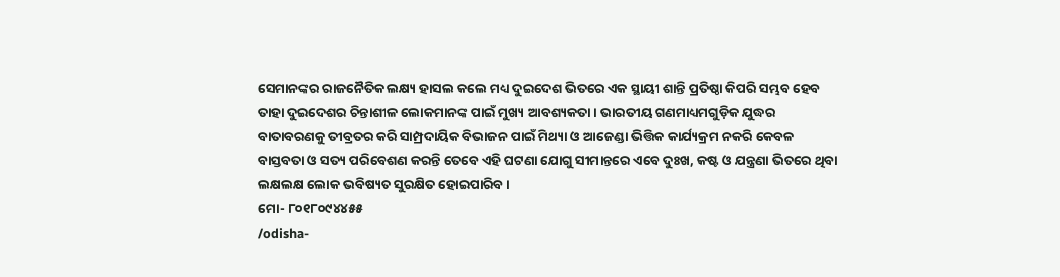ସେମାନଙ୍କର ରାଜନୈତିକ ଲକ୍ଷ୍ୟ ହାସଲ କଲେ ମଧ୍ୟ ଦୁଇଦେଶ ଭିତରେ ଏକ ସ୍ଥାୟୀ ଶାନ୍ତି ପ୍ରତିଷ୍ଠା କିପରି ସମ୍ଭବ ହେବ ତାହା ଦୁଇଦେଶର ଚିନ୍ତାଶୀଳ ଲୋକମାନଙ୍କ ପାଇଁ ମୁଖ୍ୟ ଆବଶ୍ୟକତା । ଭାରତୀୟ ଗଣମାଧ୍ୟମଗୁଡ଼ିକ ଯୁଦ୍ଧର ବାତାବରଣକୁ ତୀବ୍ରତର କରି ସାମ୍ପ୍ରଦାୟିକ ବିଭାଜନ ପାଇଁ ମିଥ୍ୟା ଓ ଆଜେଣ୍ଡା ଭିତ୍ତିକ କାର୍ଯ୍ୟକ୍ରମ ନକରି କେବଳ ବାସ୍ତବତା ଓ ସତ୍ୟ ପରିବେଶଣ କରନ୍ତି ତେବେ ଏହି ଘଟଣା ଯୋଗୁ ସୀମାନ୍ତରେ ଏବେ ଦୁଃଖ, କଷ୍ଟ ଓ ଯନ୍ତ୍ରଣା ଭିତରେ ଥିବା ଲକ୍ଷଲକ୍ଷ ଲୋକ ଭବିଷ୍ୟତ ସୁରକ୍ଷିତ ହୋଇପାରିବ ।
ମୋ- ୮୦୧୮୦୯୪୪୫୫
/odisha-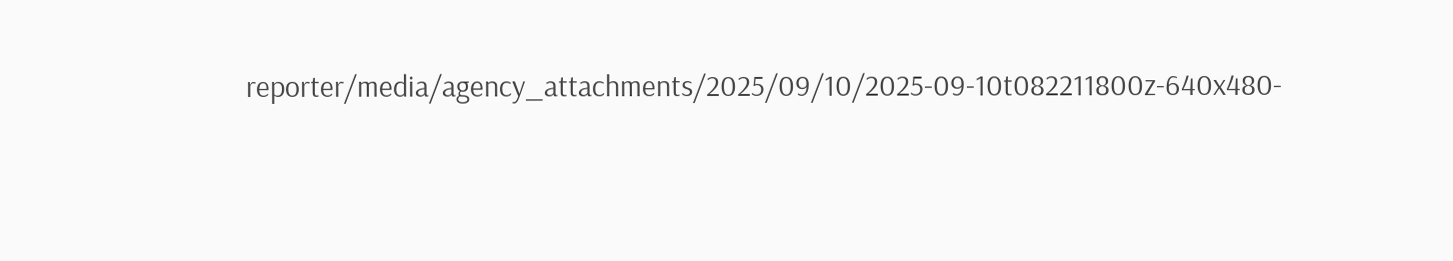reporter/media/agency_attachments/2025/09/10/2025-09-10t082211800z-640x480-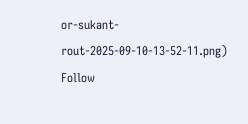or-sukant-rout-2025-09-10-13-52-11.png)
Follow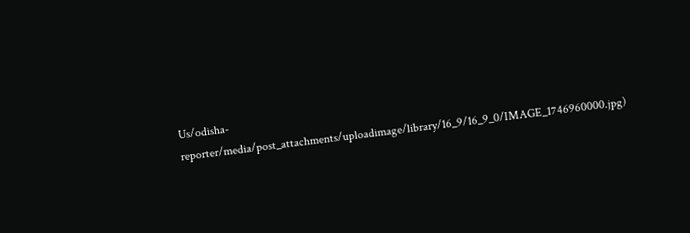Us/odisha-reporter/media/post_attachments/uploadimage/library/16_9/16_9_0/IMAGE_1746960000.jpg)